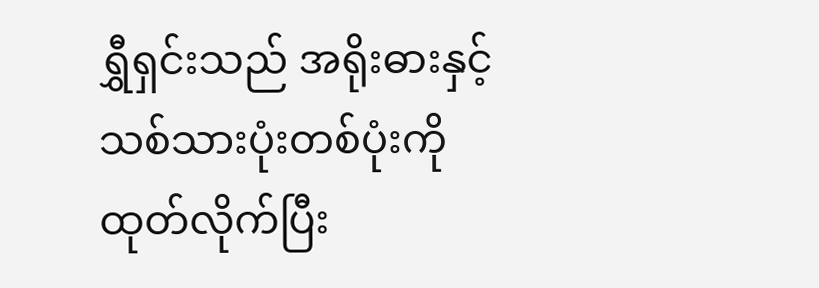ရွှီရှင်းသည် အရိုးဓားနှင့် သစ်သားပုံးတစ်ပုံးကို ထုတ်လိုက်ပြီး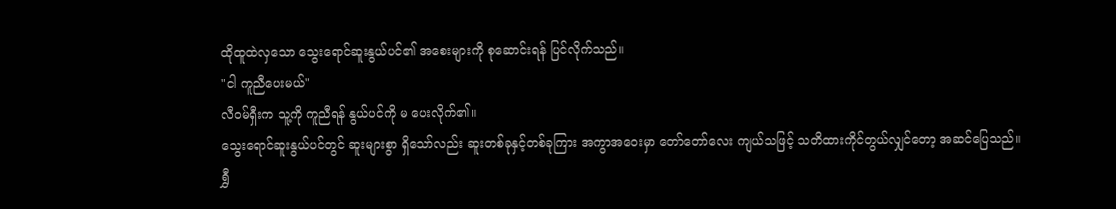ထိုထူထဲလှသော သွေးရောင်ဆူးနွယ်ပင်၏ အစေးများကို စုဆောင်းရန် ပြင်လိုက်သည်။
"ငါ ကူညီပေးမယ်"
လီဝမ်ရှီးက သူ့ကို ကူညီရန် နွယ်ပင်ကို မ ပေးလိုက်၏။
သွေးရောင်ဆူးနွယ်ပင်တွင် ဆူးများစွာ ရှိသော်လည်း ဆူးတစ်ခုနှင့်တစ်ခုကြား အကွာအဝေးမှာ တော်တော်လေး ကျယ်သဖြင့် သတိထားကိုင်တွယ်လျှင်တော့ အဆင်ပြေသည်။
ရွှီ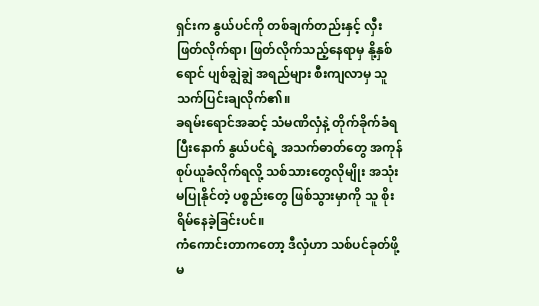ရှင်းက နွယ်ပင်ကို တစ်ချက်တည်းနှင့် လှီးဖြတ်လိုက်ရာ၊ ဖြတ်လိုက်သည့်နေရာမှ နို့နှစ်ရောင် ပျစ်ချွဲချွဲ အရည်များ စီးကျလာမှ သူ သက်ပြင်းချလိုက်၏။
ခရမ်းရောင်အဆင့် သံမဏိလှံနဲ့ တိုက်ခိုက်ခံရပြီးနောက် နွယ်ပင်ရဲ့ အသက်ဓာတ်တွေ အကုန်စုပ်ယူခံလိုက်ရလို့ သစ်သားတွေလိုမျိုး အသုံးမပြုနိုင်တဲ့ ပစ္စည်းတွေ ဖြစ်သွားမှာကို သူ စိုးရိမ်နေခဲ့ခြင်းပင်။
ကံကောင်းတာကတော့ ဒီလှံဟာ သစ်ပင်ခုတ်ဖို့ မ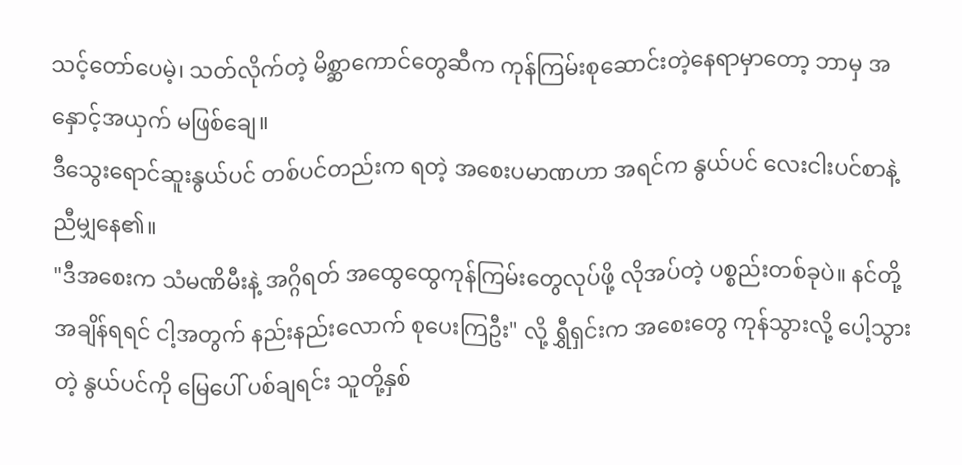သင့်တော်ပေမဲ့၊ သတ်လိုက်တဲ့ မိစ္ဆာကောင်တွေဆီက ကုန်ကြမ်းစုဆောင်းတဲ့နေရာမှာတော့ ဘာမှ အနှောင့်အယှက် မဖြစ်ချေ။
ဒီသွေးရောင်ဆူးနွယ်ပင် တစ်ပင်တည်းက ရတဲ့ အစေးပမာဏဟာ အရင်က နွယ်ပင် လေးငါးပင်စာနဲ့ ညီမျှနေ၏။
"ဒီအစေးက သံမဏိမီးနဲ့ အဂ္ဂိရတ် အထွေထွေကုန်ကြမ်းတွေလုပ်ဖို့ လိုအပ်တဲ့ ပစ္စည်းတစ်ခုပဲ။ နင်တို့ အချိန်ရရင် ငါ့အတွက် နည်းနည်းလောက် စုပေးကြဦး" လို့ ရွှီရှင်းက အစေးတွေ ကုန်သွားလို့ ပေါ့သွားတဲ့ နွယ်ပင်ကို မြေပေါ် ပစ်ချရင်း သူတို့နှစ်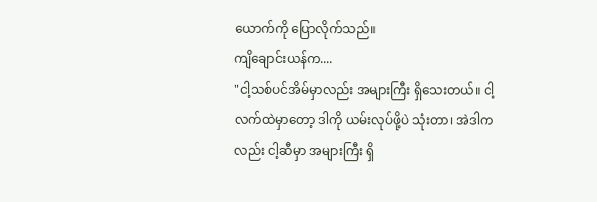ယောက်ကို ပြောလိုက်သည်။
ကျိချောင်းယန်က....
"ငါ့သစ်ပင်အိမ်မှာလည်း အများကြီး ရှိသေးတယ်။ ငါ့လက်ထဲမှာတော့ ဒါကို ယမ်းလုပ်ဖို့ပဲ သုံးတာ၊ အဲဒါကလည်း ငါ့ဆီမှာ အများကြီး ရှိ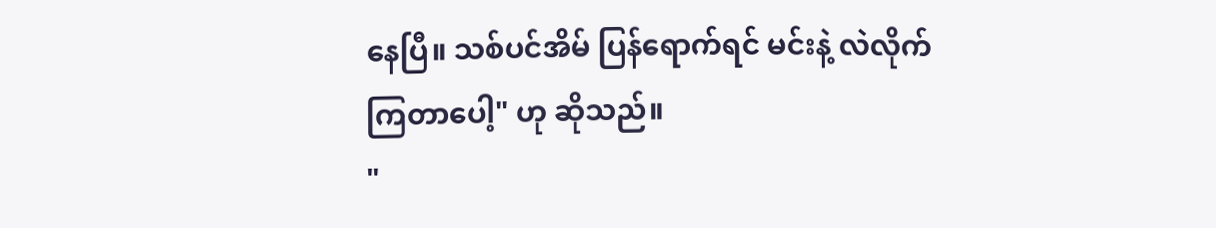နေပြီ။ သစ်ပင်အိမ် ပြန်ရောက်ရင် မင်းနဲ့ လဲလိုက်ကြတာပေါ့" ဟု ဆိုသည်။
"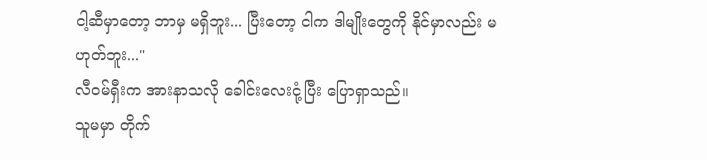ငါ့ဆီမှာတော့ ဘာမှ မရှိဘူး... ပြီးတော့ ငါက ဒါမျိုးတွေကို နိုင်မှာလည်း မဟုတ်ဘူး..."
လီဝမ်ရှီးက အားနာသလို ခေါင်းလေးငုံ့ပြီး ပြောရှာသည်။
သူမမှာ တိုက်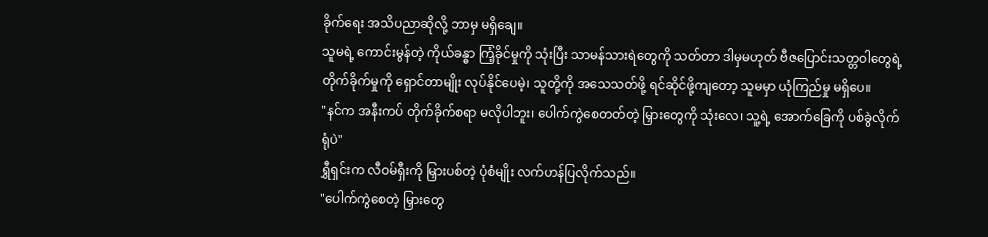ခိုက်ရေး အသိပညာဆိုလို့ ဘာမှ မရှိချေ။
သူမရဲ့ ကောင်းမွန်တဲ့ ကိုယ်ခန္ဓာ ကြံ့ခိုင်မှုကို သုံးပြီး သာမန်သားရဲတွေကို သတ်တာ ဒါမှမဟုတ် ဗီဇပြောင်းသတ္တဝါတွေရဲ့ တိုက်ခိုက်မှုကို ရှောင်တာမျိုး လုပ်နိုင်ပေမဲ့၊ သူတို့ကို အသေသတ်ဖို့ ရင်ဆိုင်ဖို့ကျတော့ သူမမှာ ယုံကြည်မှု မရှိပေ။
"နင်က အနီးကပ် တိုက်ခိုက်စရာ မလိုပါဘူး၊ ပေါက်ကွဲစေတတ်တဲ့ မြှားတွေကို သုံးလေ၊ သူ့ရဲ့ အောက်ခြေကို ပစ်ခွဲလိုက်ရုံပဲ"
ရွှီရှင်းက လီဝမ်ရှီးကို မြှားပစ်တဲ့ ပုံစံမျိုး လက်ဟန်ပြလိုက်သည်။
"ပေါက်ကွဲစေတဲ့ မြှားတွေ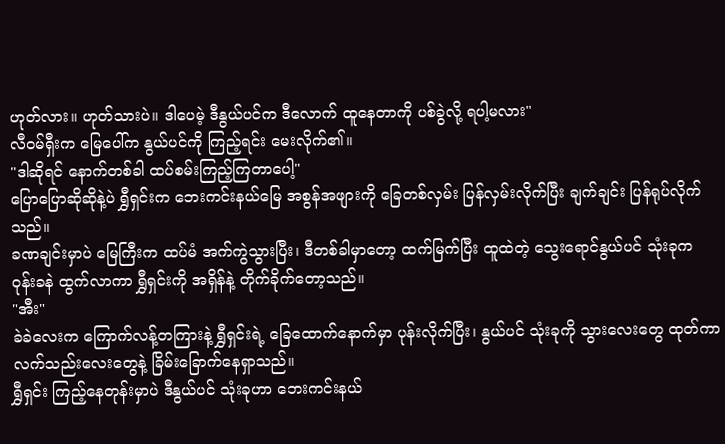ဟုတ်လား။ ဟုတ်သားပဲ။ ဒါပေမဲ့ ဒီနွယ်ပင်က ဒီလောက် ထူနေတာကို ပစ်ခွဲလို့ ရပါ့မလား"
လီဝမ်ရှီးက မြေပေါ်က နွယ်ပင်ကို ကြည့်ရင်း မေးလိုက်၏။
"ဒါဆိုရင် နောက်တစ်ခါ ထပ်စမ်းကြည့်ကြတာပေါ့"
ပြောပြောဆိုဆိုနဲ့ပဲ ရွှီရှင်းက ဘေးကင်းနယ်မြေ အစွန်အဖျားကို ခြေတစ်လှမ်း ပြန်လှမ်းလိုက်ပြီး ချက်ချင်း ပြန်ရုပ်လိုက်သည်။
ခဏချင်းမှာပဲ မြေကြီးက ထပ်မံ အက်ကွဲသွားပြီး၊ ဒီတစ်ခါမှာတော့ ထက်မြက်ပြီး ထူထဲတဲ့ သွေးရောင်နွယ်ပင် သုံးခုက ဝုန်းခနဲ ထွက်လာကာ ရွှီရှင်းကို အရှိန်နဲ့ တိုက်ခိုက်တော့သည်။
"အီး"
ခဲခဲလေးက ကြောက်လန့်တကြားနဲ့ ရွှီရှင်းရဲ့ ခြေထောက်နောက်မှာ ပုန်းလိုက်ပြီး၊ နွယ်ပင် သုံးခုကို သွားလေးတွေ ထုတ်ကာ လက်သည်းလေးတွေနဲ့ ခြိမ်းခြောက်နေရှာသည်။
ရွှီရှင်း ကြည့်နေတုန်းမှာပဲ ဒီနွယ်ပင် သုံးခုဟာ ဘေးကင်းနယ်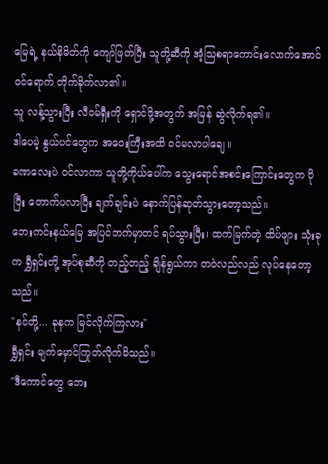မြေရဲ့ နယ်နိမိတ်ကို ကျော်ဖြတ်ပြီး သူတို့ဆီကို အံ့သြစရာကောင်းလောက်အောင် ဝင်ရောက် တိုက်ခိုက်လာ၏။
သူ လန့်သွားပြီး လီဝမ်ရှီးကို ရှောင်ဖို့အတွက် အမြန် ဆွဲလိုက်ရ၏။
ဒါပေမဲ့ နွယ်ပင်တွေက အဝေးကြီးအထိ ဝင်မလာပါချေ။
ခဏလေးပဲ ဝင်လာကာ သူတို့ကိုယ်ပေါ်က သွေးရောင်အစင်းကြောင်းတွေက ပိုပြီး တောက်ပလာပြီး ချက်ချင်းပဲ နောက်ပြန်ဆုတ်သွားတော့သည်။
ဘေးကင်းနယ်မြေ အပြင်ဘက်မှာတင် ရပ်သွားပြီး၊ ထက်မြက်တဲ့ ထိပ်ဖျား သုံးခုက ရွှီရှင်းတို့ အုပ်စုဆီကို တည့်တည့် ချိန်ရွယ်ကာ တဝဲလည်လည် လုပ်နေတော့သည်။
"နင်တို့... ခုနက မြင်လိုက်ကြလား"
ရွှီရှင်း မျက်မှောင်ကြုတ်လိုက်မိသည်။
"ဒီကောင်တွေ ဘေး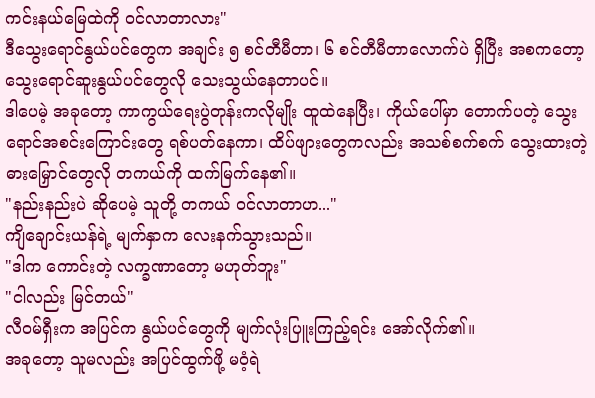ကင်းနယ်မြေထဲကို ဝင်လာတာလား"
ဒီသွေးရောင်နွယ်ပင်တွေက အချင်း ၅ စင်တီမီတာ၊ ၆ စင်တီမီတာလောက်ပဲ ရှိပြီး အစကတော့ သွေးရောင်ဆူးနွယ်ပင်တွေလို သေးသွယ်နေတာပင်။
ဒါပေမဲ့ အခုတော့ ကာကွယ်ရေးပွဲတုန်းကလိုမျိုး ထူထဲနေပြီး၊ ကိုယ်ပေါ်မှာ တောက်ပတဲ့ သွေးရောင်အစင်းကြောင်းတွေ ရစ်ပတ်နေကာ၊ ထိပ်ဖျားတွေကလည်း အသစ်စက်စက် သွေးထားတဲ့ ဓားမြှောင်တွေလို တကယ်ကို ထက်မြက်နေ၏။
"နည်းနည်းပဲ ဆိုပေမဲ့ သူတို့ တကယ် ဝင်လာတာဟ..."
ကျိချောင်းယန်ရဲ့ မျက်နှာက လေးနက်သွားသည်။
"ဒါက ကောင်းတဲ့ လက္ခဏာတော့ မဟုတ်ဘူး"
"ငါလည်း မြင်တယ်"
လီဝမ်ရှီးက အပြင်က နွယ်ပင်တွေကို မျက်လုံးပြူးကြည့်ရင်း အော်လိုက်၏။
အခုတော့ သူမလည်း အပြင်ထွက်ဖို့ မဝံ့ရဲ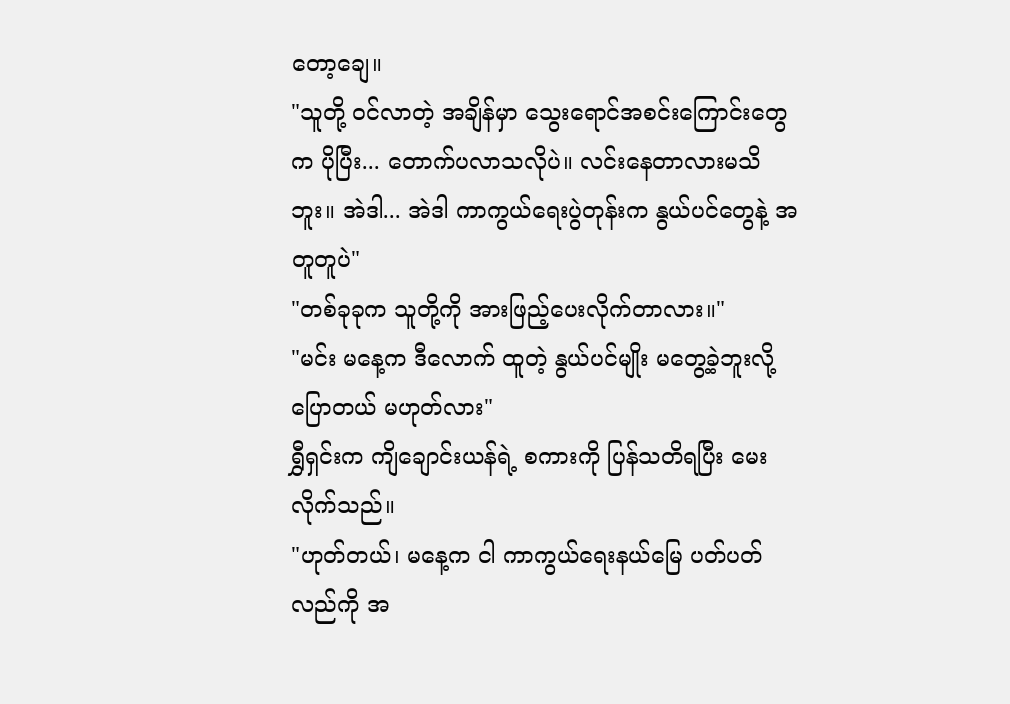တော့ချေ။
"သူတို့ ဝင်လာတဲ့ အချိန်မှာ သွေးရောင်အစင်းကြောင်းတွေက ပိုပြီး... တောက်ပလာသလိုပဲ။ လင်းနေတာလားမသိဘူး။ အဲဒါ... အဲဒါ ကာကွယ်ရေးပွဲတုန်းက နွယ်ပင်တွေနဲ့ အတူတူပဲ"
"တစ်ခုခုက သူတို့ကို အားဖြည့်ပေးလိုက်တာလား။"
"မင်း မနေ့က ဒီလောက် ထူတဲ့ နွယ်ပင်မျိုး မတွေ့ခဲ့ဘူးလို့ ပြောတယ် မဟုတ်လား"
ရွှီရှင်းက ကျိချောင်းယန်ရဲ့ စကားကို ပြန်သတိရပြီး မေးလိုက်သည်။
"ဟုတ်တယ်၊ မနေ့က ငါ ကာကွယ်ရေးနယ်မြေ ပတ်ပတ်လည်ကို အ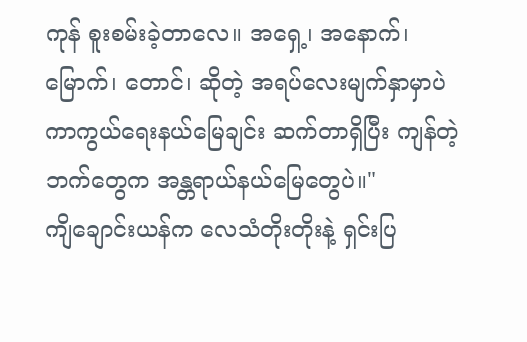ကုန် စူးစမ်းခဲ့တာလေ။ အရှေ့၊ အနောက်၊မြောက်၊ တောင်၊ ဆိုတဲ့ အရပ်လေးမျက်နှာမှာပဲ ကာကွယ်ရေးနယ်မြေချင်း ဆက်တာရှိပြီး ကျန်တဲ့ဘက်တွေက အန္တရာယ်နယ်မြေတွေပဲ။"
ကျိချောင်းယန်က လေသံတိုးတိုးနဲ့ ရှင်းပြ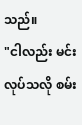သည်။
"ငါလည်း မင်းလုပ်သလို စမ်း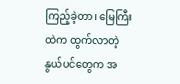ကြည့်ခဲ့တာ၊ မြေကြီးထဲက ထွက်လာတဲ့ နွယ်ပင်တွေက အ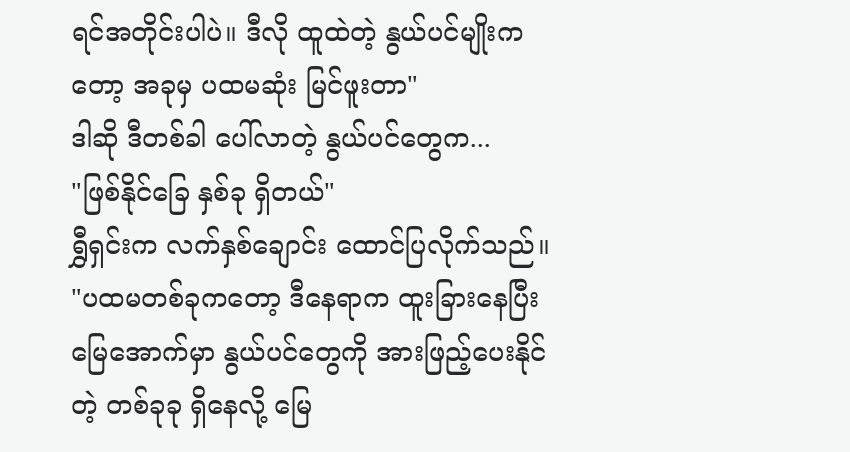ရင်အတိုင်းပါပဲ။ ဒီလို ထူထဲတဲ့ နွယ်ပင်မျိုးကတော့ အခုမှ ပထမဆုံး မြင်ဖူးတာ"
ဒါဆို ဒီတစ်ခါ ပေါ်လာတဲ့ နွယ်ပင်တွေက...
"ဖြစ်နိုင်ခြေ နှစ်ခု ရှိတယ်"
ရွှီရှင်းက လက်နှစ်ချောင်း ထောင်ပြလိုက်သည်။
"ပထမတစ်ခုကတော့ ဒီနေရာက ထူးခြားနေပြီး မြေအောက်မှာ နွယ်ပင်တွေကို အားဖြည့်ပေးနိုင်တဲ့ တစ်ခုခု ရှိနေလို့ မြေ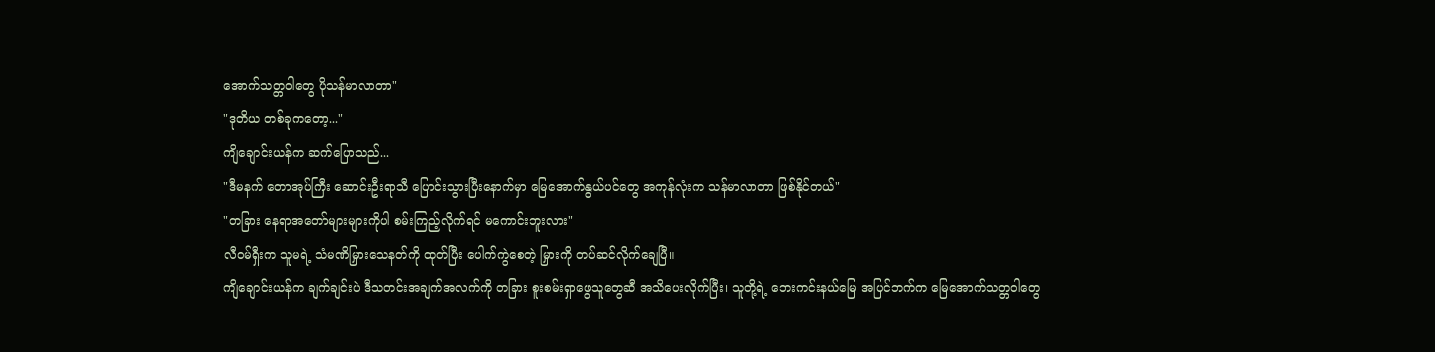အောက်သတ္တဝါတွေ ပိုသန်မာလာတာ"
"ဒုတိယ တစ်ခုကတော့..."
ကျိချောင်းယန်က ဆက်ပြောသည်...
"ဒီမနက် တောအုပ်ကြီး ဆောင်းဦးရာသီ ပြောင်းသွားပြီးနောက်မှာ မြေအောက်နွယ်ပင်တွေ အကုန်လုံးက သန်မာလာတာ ဖြစ်နိုင်တယ်"
"တခြား နေရာအတော်များများကိုပါ စမ်းကြည့်လိုက်ရင် မကောင်းဘူးလား"
လီဝမ်ရှီးက သူမရဲ့ သံမဏိမြှားသေနတ်ကို ထုတ်ပြီး ပေါက်ကွဲစေတဲ့ မြှားကို တပ်ဆင်လိုက်ချေပြီ။
ကျိချောင်းယန်က ချက်ချင်းပဲ ဒီသတင်းအချက်အလက်ကို တခြား စူးစမ်းရှာဖွေသူတွေဆီ အသိပေးလိုက်ပြီး၊ သူတို့ရဲ့ ဘေးကင်းနယ်မြေ အပြင်ဘက်က မြေအောက်သတ္တဝါတွေ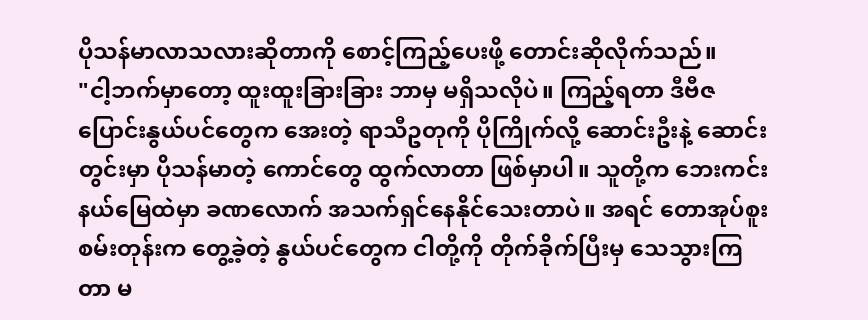ပိုသန်မာလာသလားဆိုတာကို စောင့်ကြည့်ပေးဖို့ တောင်းဆိုလိုက်သည်။
"ငါ့ဘက်မှာတော့ ထူးထူးခြားခြား ဘာမှ မရှိသလိုပဲ။ ကြည့်ရတာ ဒီဗီဇပြောင်းနွယ်ပင်တွေက အေးတဲ့ ရာသီဥတုကို ပိုကြိုက်လို့ ဆောင်းဦးနဲ့ ဆောင်းတွင်းမှာ ပိုသန်မာတဲ့ ကောင်တွေ ထွက်လာတာ ဖြစ်မှာပါ။ သူတို့က ဘေးကင်းနယ်မြေထဲမှာ ခဏလောက် အသက်ရှင်နေနိုင်သေးတာပဲ။ အရင် တောအုပ်စူးစမ်းတုန်းက တွေ့ခဲ့တဲ့ နွယ်ပင်တွေက ငါတို့ကို တိုက်ခိုက်ပြီးမှ သေသွားကြတာ မ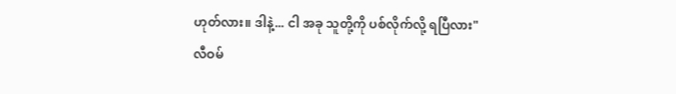ဟုတ်လား။ ဒါနဲ့... ငါ အခု သူတို့ကို ပစ်လိုက်လို့ ရပြီလား"
လီဝမ်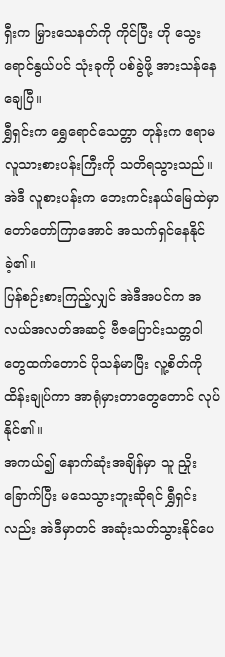ရှီးက မြှားသေနတ်ကို ကိုင်ပြီး ဟို သွေးရောင်နွယ်ပင် သုံးခုကို ပစ်ခွဲဖို့ အားသန်နေချေပြီ။
ရွှီရှင်းက ရွှေရောင်သေတ္တာ တုန်းက ဧရာမ လူသားစားပန်းကြီးကို သတိရသွားသည်။
အဲဒီ လူစားပန်းက ဘေးကင်းနယ်မြေထဲမှာ တော်တော်ကြာအောင် အသက်ရှင်နေနိုင်ခဲ့၏။
ပြန်စဉ်းစားကြည့်လျှင် အဲဒီအပင်က အလယ်အလတ်အဆင့် ဗီဇပြောင်းသတ္တဝါတွေထက်တောင် ပိုသန်မာပြီး လူ့စိတ်ကို ထိန်းချုပ်ကာ အာရုံမှားတာတွေတောင် လုပ်နိုင်၏။
အကယ်၍ နောက်ဆုံးအချိန်မှာ သူ ညှိုးခြောက်ပြီး မသေသွားဘူးဆိုရင် ရွှီရှင်းလည်း အဲဒီမှာတင် အဆုံးသတ်သွားနိုင်ပေ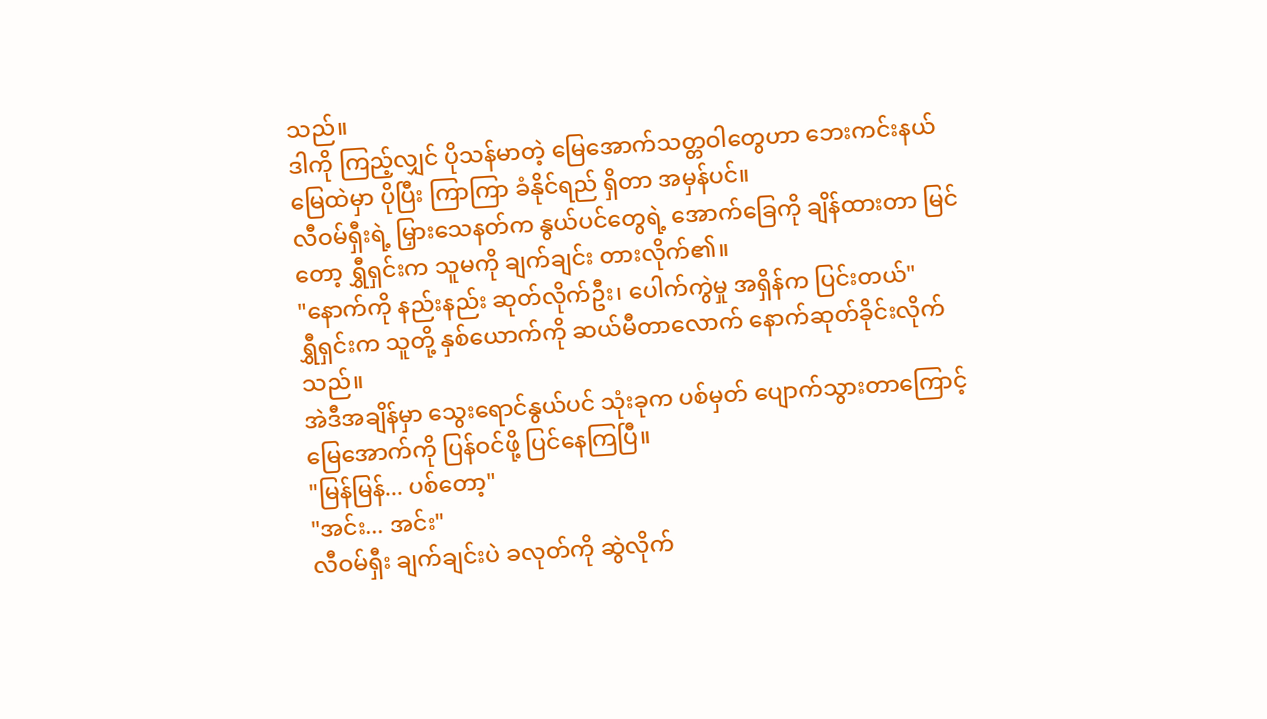သည်။
ဒါကို ကြည့်လျှင် ပိုသန်မာတဲ့ မြေအောက်သတ္တဝါတွေဟာ ဘေးကင်းနယ်မြေထဲမှာ ပိုပြီး ကြာကြာ ခံနိုင်ရည် ရှိတာ အမှန်ပင်။
လီဝမ်ရှီးရဲ့ မြှားသေနတ်က နွယ်ပင်တွေရဲ့ အောက်ခြေကို ချိန်ထားတာ မြင်တော့ ရွှီရှင်းက သူမကို ချက်ချင်း တားလိုက်၏။
"နောက်ကို နည်းနည်း ဆုတ်လိုက်ဦး၊ ပေါက်ကွဲမှု အရှိန်က ပြင်းတယ်"
ရွှီရှင်းက သူတို့ နှစ်ယောက်ကို ဆယ်မီတာလောက် နောက်ဆုတ်ခိုင်းလိုက်သည်။
အဲဒီအချိန်မှာ သွေးရောင်နွယ်ပင် သုံးခုက ပစ်မှတ် ပျောက်သွားတာကြောင့် မြေအောက်ကို ပြန်ဝင်ဖို့ ပြင်နေကြပြီ။
"မြန်မြန်... ပစ်တော့"
"အင်း... အင်း"
လီဝမ်ရှီး ချက်ချင်းပဲ ခလုတ်ကို ဆွဲလိုက်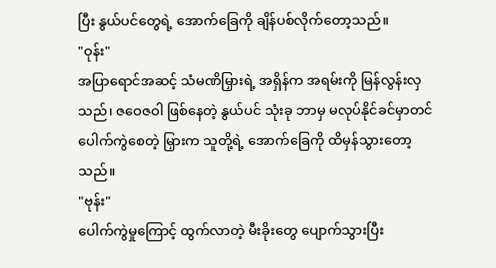ပြီး နွယ်ပင်တွေရဲ့ အောက်ခြေကို ချိန်ပစ်လိုက်တော့သည်။
"ဝုန်း"
အပြာရောင်အဆင့် သံမဏိမြှားရဲ့ အရှိန်က အရမ်းကို မြန်လွန်းလှသည်၊ ဇဝေဇဝါ ဖြစ်နေတဲ့ နွယ်ပင် သုံးခု ဘာမှ မလုပ်နိုင်ခင်မှာတင် ပေါက်ကွဲစေတဲ့ မြှားက သူတို့ရဲ့ အောက်ခြေကို ထိမှန်သွားတော့သည်။
"ဗုန်း"
ပေါက်ကွဲမှုကြောင့် ထွက်လာတဲ့ မီးခိုးတွေ ပျောက်သွားပြီး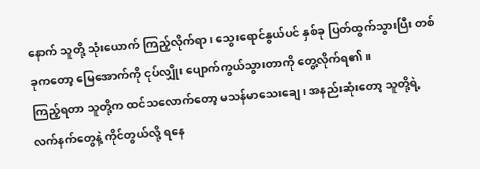နောက် သူတို့ သုံးယောက် ကြည့်လိုက်ရာ၊ သွေးရောင်နွယ်ပင် နှစ်ခု ပြတ်ထွက်သွားပြီး တစ်ခုကတော့ မြေအောက်ကို ငုပ်လျှိုး ပျောက်ကွယ်သွားတာကို တွေ့လိုက်ရ၏။
ကြည့်ရတာ သူတို့က ထင်သလောက်တော့ မသန်မာသေးချေ၊ အနည်းဆုံးတော့ သူတို့ရဲ့ လက်နက်တွေနဲ့ ကိုင်တွယ်လို့ ရနေ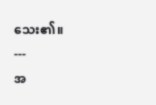သေး၏။
---
အ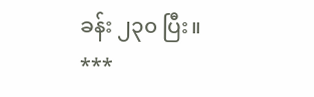ခန်း ၂၃၀ ပြီး။
***